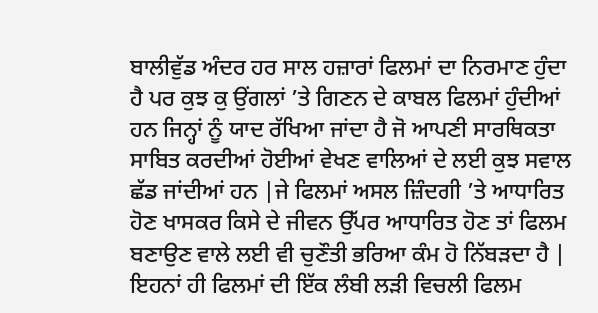ਬਾਲੀਵੁੱਡ ਅੰਦਰ ਹਰ ਸਾਲ ਹਜ਼ਾਰਾਂ ਫਿਲਮਾਂ ਦਾ ਨਿਰਮਾਣ ਹੁੰਦਾ ਹੈ ਪਰ ਕੁਝ ਕੁ ਉਂਗਲਾਂ ’ਤੇ ਗਿਣਨ ਦੇ ਕਾਬਲ ਫਿਲਮਾਂ ਹੁੰਦੀਆਂ ਹਨ ਜਿਨ੍ਹਾਂ ਨੂੰ ਯਾਦ ਰੱਖਿਆ ਜਾਂਦਾ ਹੈ ਜੋ ਆਪਣੀ ਸਾਰਥਿਕਤਾ ਸਾਬਿਤ ਕਰਦੀਆਂ ਹੋਈਆਂ ਵੇਖਣ ਵਾਲਿਆਂ ਦੇ ਲਈ ਕੁਝ ਸਵਾਲ ਛੱਡ ਜਾਂਦੀਆਂ ਹਨ |ਜੇ ਫਿਲਮਾਂ ਅਸਲ ਜ਼ਿੰਦਗੀ ’ਤੇ ਆਧਾਰਿਤ ਹੋਣ ਖਾਸਕਰ ਕਿਸੇ ਦੇ ਜੀਵਨ ਉੱਪਰ ਆਧਾਰਿਤ ਹੋਣ ਤਾਂ ਫਿਲਮ ਬਣਾਉਣ ਵਾਲੇ ਲਈ ਵੀ ਚੁਣੌਤੀ ਭਰਿਆ ਕੰਮ ਹੋ ਨਿੱਬੜਦਾ ਹੈ | ਇਹਨਾਂ ਹੀ ਫਿਲਮਾਂ ਦੀ ਇੱਕ ਲੰਬੀ ਲੜੀ ਵਿਚਲੀ ਫਿਲਮ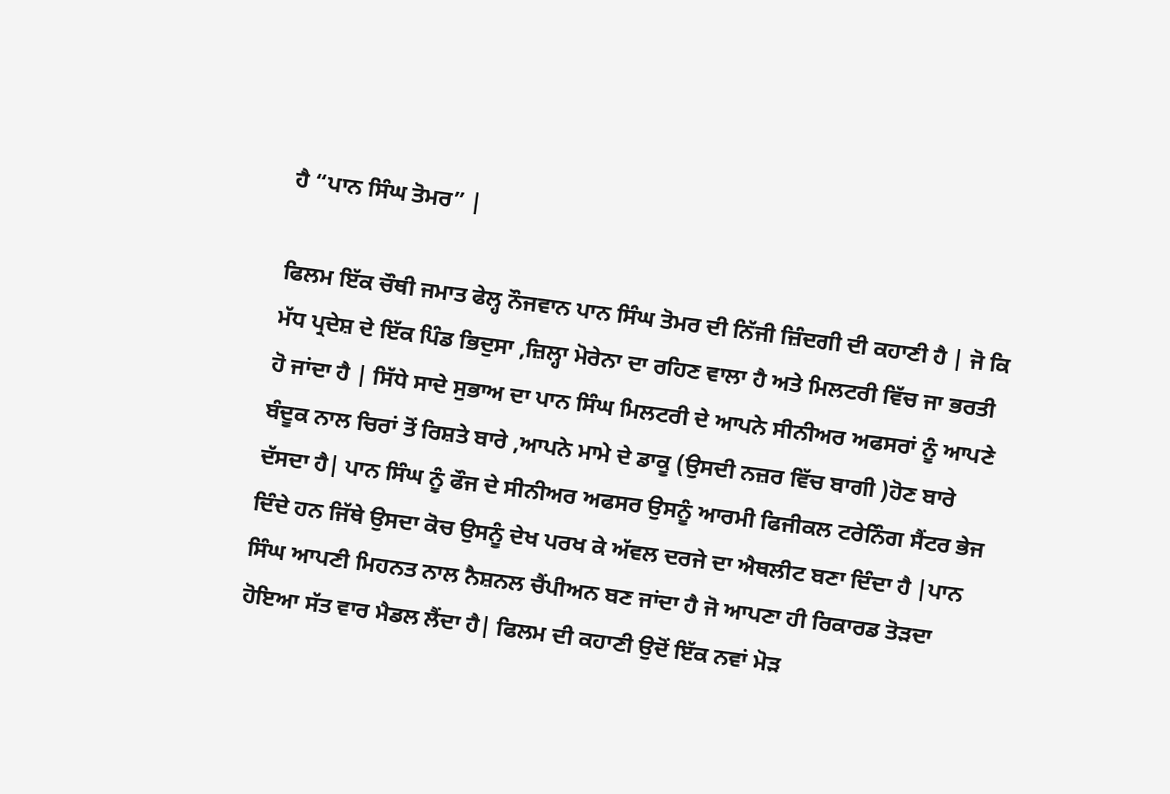ਹੈ “ਪਾਨ ਸਿੰਘ ਤੋਮਰ” |

ਫਿਲਮ ਇੱਕ ਚੌਥੀ ਜਮਾਤ ਫੇਲ੍ਹ ਨੌਜਵਾਨ ਪਾਨ ਸਿੰਘ ਤੋਮਰ ਦੀ ਨਿੱਜੀ ਜ਼ਿੰਦਗੀ ਦੀ ਕਹਾਣੀ ਹੈ | ਜੋ ਕਿ ਮੱਧ ਪ੍ਰਦੇਸ਼ ਦੇ ਇੱਕ ਪਿੰਡ ਭਿਦੁਸਾ ,ਜ਼ਿਲ੍ਹਾ ਮੋਰੇਨਾ ਦਾ ਰਹਿਣ ਵਾਲਾ ਹੈ ਅਤੇ ਮਿਲਟਰੀ ਵਿੱਚ ਜਾ ਭਰਤੀ ਹੋ ਜਾਂਦਾ ਹੈ | ਸਿੱਧੇ ਸਾਦੇ ਸੁਭਾਅ ਦਾ ਪਾਨ ਸਿੰਘ ਮਿਲਟਰੀ ਦੇ ਆਪਨੇ ਸੀਨੀਅਰ ਅਫਸਰਾਂ ਨੂੰ ਆਪਣੇ ਬੰਦੂਕ ਨਾਲ ਚਿਰਾਂ ਤੋਂ ਰਿਸ਼ਤੇ ਬਾਰੇ ,ਆਪਨੇ ਮਾਮੇ ਦੇ ਡਾਕੂ (ਉਸਦੀ ਨਜ਼ਰ ਵਿੱਚ ਬਾਗੀ )ਹੋਣ ਬਾਰੇ ਦੱਸਦਾ ਹੈ| ਪਾਨ ਸਿੰਘ ਨੂੰ ਫੌਜ ਦੇ ਸੀਨੀਅਰ ਅਫਸਰ ਉਸਨੂੰ ਆਰਮੀ ਫਿਜੀਕਲ ਟਰੇਨਿੰਗ ਸੈਂਟਰ ਭੇਜ ਦਿੰਦੇ ਹਨ ਜਿੱਥੇ ਉਸਦਾ ਕੋਚ ਉਸਨੂੰ ਦੇਖ ਪਰਖ ਕੇ ਅੱਵਲ ਦਰਜੇ ਦਾ ਐਥਲੀਟ ਬਣਾ ਦਿੰਦਾ ਹੈ |ਪਾਨ ਸਿੰਘ ਆਪਣੀ ਮਿਹਨਤ ਨਾਲ ਨੈਸ਼ਨਲ ਚੈਂਪੀਅਨ ਬਣ ਜਾਂਦਾ ਹੈ ਜੋ ਆਪਣਾ ਹੀ ਰਿਕਾਰਡ ਤੋੜਦਾ ਹੋਇਆ ਸੱਤ ਵਾਰ ਮੈਡਲ ਲੈਂਦਾ ਹੈ| ਫਿਲਮ ਦੀ ਕਹਾਣੀ ਉਦੋਂ ਇੱਕ ਨਵਾਂ ਮੋੜ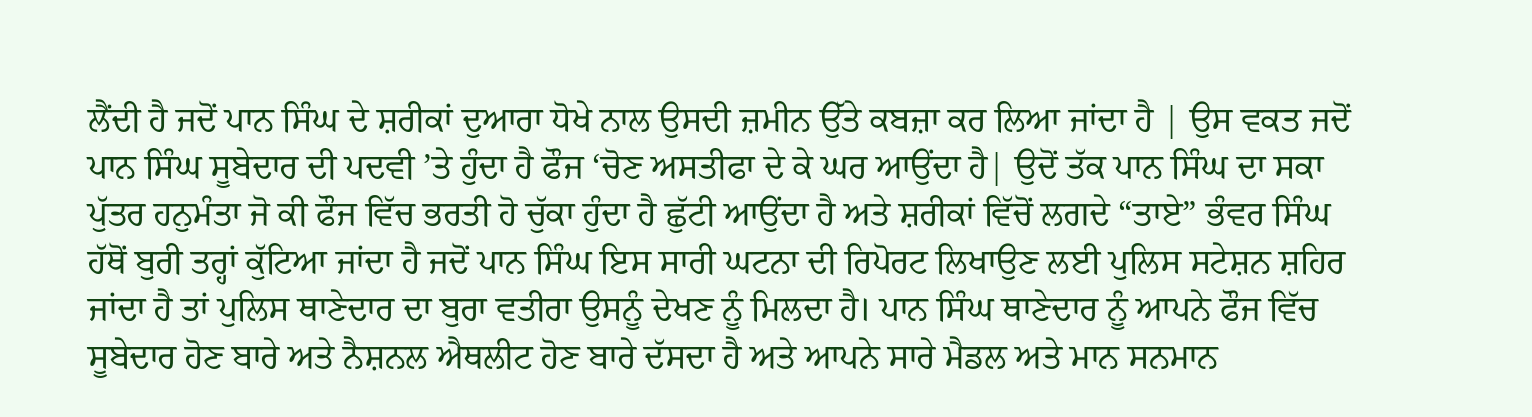ਲੈਂਦੀ ਹੈ ਜਦੋਂ ਪਾਨ ਸਿੰਘ ਦੇ ਸ਼ਰੀਕਾਂ ਦੁਆਰਾ ਧੋਖੇ ਨਾਲ ਉਸਦੀ ਜ਼ਮੀਨ ਉੱਤੇ ਕਬਜ਼ਾ ਕਰ ਲਿਆ ਜਾਂਦਾ ਹੈ | ਉਸ ਵਕਤ ਜਦੋਂ ਪਾਨ ਸਿੰਘ ਸੂਬੇਦਾਰ ਦੀ ਪਦਵੀ ’ਤੇ ਹੁੰਦਾ ਹੈ ਫੌਜ ‘ਚੋਣ ਅਸਤੀਫਾ ਦੇ ਕੇ ਘਰ ਆਉਂਦਾ ਹੈ| ਉਦੋਂ ਤੱਕ ਪਾਨ ਸਿੰਘ ਦਾ ਸਕਾ ਪੁੱਤਰ ਹਨੁਮੰਤਾ ਜੋ ਕੀ ਫੌਜ ਵਿੱਚ ਭਰਤੀ ਹੋ ਚੁੱਕਾ ਹੁੰਦਾ ਹੈ ਛੁੱਟੀ ਆਉਂਦਾ ਹੈ ਅਤੇ ਸ਼ਰੀਕਾਂ ਵਿੱਚੋਂ ਲਗਦੇ “ਤਾਏ” ਭੰਵਰ ਸਿੰਘ ਹੱਥੋਂ ਬੁਰੀ ਤਰ੍ਹਾਂ ਕੁੱਟਿਆ ਜਾਂਦਾ ਹੈ ਜਦੋਂ ਪਾਨ ਸਿੰਘ ਇਸ ਸਾਰੀ ਘਟਨਾ ਦੀ ਰਿਪੋਰਟ ਲਿਖਾਉਣ ਲਈ ਪੁਲਿਸ ਸਟੇਸ਼ਨ ਸ਼ਹਿਰ ਜਾਂਦਾ ਹੈ ਤਾਂ ਪੁਲਿਸ ਥਾਣੇਦਾਰ ਦਾ ਬੁਰਾ ਵਤੀਰਾ ਉਸਨੂੰ ਦੇਖਣ ਨੂੰ ਮਿਲਦਾ ਹੈ। ਪਾਨ ਸਿੰਘ ਥਾਣੇਦਾਰ ਨੂੰ ਆਪਨੇ ਫੌਜ ਵਿੱਚ ਸੂਬੇਦਾਰ ਹੋਣ ਬਾਰੇ ਅਤੇ ਨੈਸ਼ਨਲ ਐਥਲੀਟ ਹੋਣ ਬਾਰੇ ਦੱਸਦਾ ਹੈ ਅਤੇ ਆਪਨੇ ਸਾਰੇ ਮੈਡਲ ਅਤੇ ਮਾਨ ਸਨਮਾਨ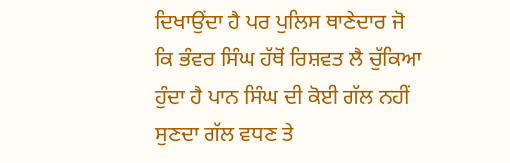ਦਿਖਾਉਂਦਾ ਹੈ ਪਰ ਪੁਲਿਸ ਥਾਣੇਦਾਰ ਜੋ ਕਿ ਭੰਵਰ ਸਿੰਘ ਹੱਥੋਂ ਰਿਸ਼ਵਤ ਲੈ ਚੁੱਕਿਆ ਹੁੰਦਾ ਹੈ ਪਾਨ ਸਿੰਘ ਦੀ ਕੋਈ ਗੱਲ ਨਹੀਂ ਸੁਣਦਾ ਗੱਲ ਵਧਣ ਤੇ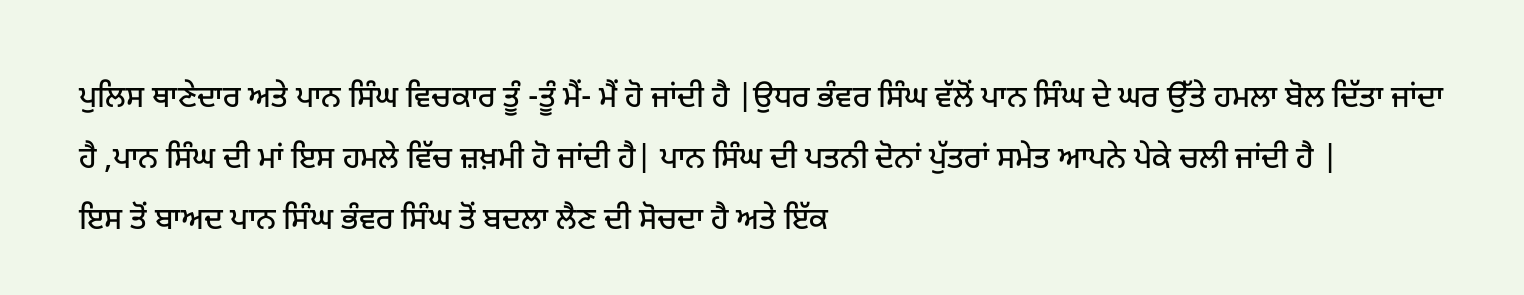ਪੁਲਿਸ ਥਾਣੇਦਾਰ ਅਤੇ ਪਾਨ ਸਿੰਘ ਵਿਚਕਾਰ ਤੂੰ -ਤੂੰ ਮੈਂ- ਮੈਂ ਹੋ ਜਾਂਦੀ ਹੈ |ਉਧਰ ਭੰਵਰ ਸਿੰਘ ਵੱਲੋਂ ਪਾਨ ਸਿੰਘ ਦੇ ਘਰ ਉੱਤੇ ਹਮਲਾ ਬੋਲ ਦਿੱਤਾ ਜਾਂਦਾ ਹੈ ,ਪਾਨ ਸਿੰਘ ਦੀ ਮਾਂ ਇਸ ਹਮਲੇ ਵਿੱਚ ਜ਼ਖ਼ਮੀ ਹੋ ਜਾਂਦੀ ਹੈ| ਪਾਨ ਸਿੰਘ ਦੀ ਪਤਨੀ ਦੋਨਾਂ ਪੁੱਤਰਾਂ ਸਮੇਤ ਆਪਨੇ ਪੇਕੇ ਚਲੀ ਜਾਂਦੀ ਹੈ |
ਇਸ ਤੋਂ ਬਾਅਦ ਪਾਨ ਸਿੰਘ ਭੰਵਰ ਸਿੰਘ ਤੋਂ ਬਦਲਾ ਲੈਣ ਦੀ ਸੋਚਦਾ ਹੈ ਅਤੇ ਇੱਕ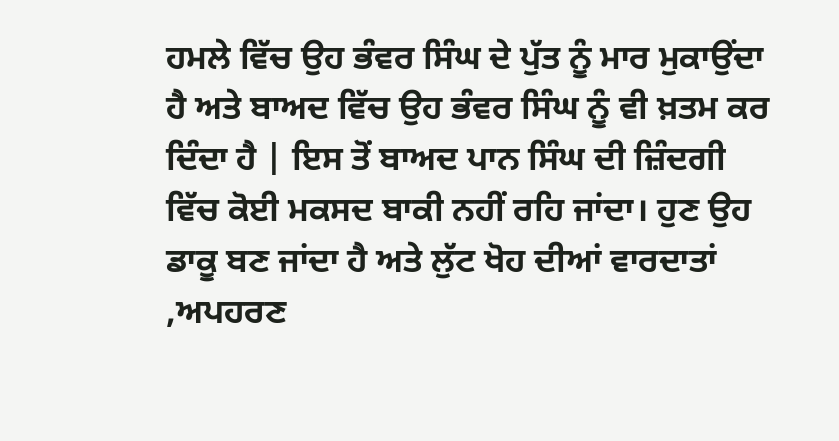ਹਮਲੇ ਵਿੱਚ ਉਹ ਭੰਵਰ ਸਿੰਘ ਦੇ ਪੁੱਤ ਨੂੰ ਮਾਰ ਮੁਕਾਉਂਦਾ ਹੈ ਅਤੇ ਬਾਅਦ ਵਿੱਚ ਉਹ ਭੰਵਰ ਸਿੰਘ ਨੂੰ ਵੀ ਖ਼ਤਮ ਕਰ ਦਿੰਦਾ ਹੈ | ਇਸ ਤੋਂ ਬਾਅਦ ਪਾਨ ਸਿੰਘ ਦੀ ਜ਼ਿੰਦਗੀ ਵਿੱਚ ਕੋਈ ਮਕਸਦ ਬਾਕੀ ਨਹੀਂ ਰਹਿ ਜਾਂਦਾ। ਹੁਣ ਉਹ ਡਾਕੂ ਬਣ ਜਾਂਦਾ ਹੈ ਅਤੇ ਲੁੱਟ ਖੋਹ ਦੀਆਂ ਵਾਰਦਾਤਾਂ ,ਅਪਹਰਣ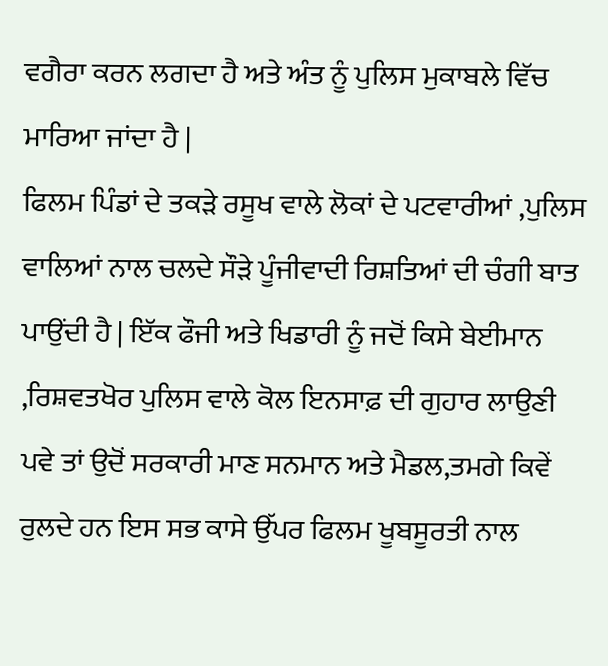ਵਗੈਰਾ ਕਰਨ ਲਗਦਾ ਹੈ ਅਤੇ ਅੰਤ ਨੂੰ ਪੁਲਿਸ ਮੁਕਾਬਲੇ ਵਿੱਚ ਮਾਰਿਆ ਜਾਂਦਾ ਹੈ |
ਫਿਲਮ ਪਿੰਡਾਂ ਦੇ ਤਕੜੇ ਰਸੂਖ ਵਾਲੇ ਲੋਕਾਂ ਦੇ ਪਟਵਾਰੀਆਂ ,ਪੁਲਿਸ ਵਾਲਿਆਂ ਨਾਲ ਚਲਦੇ ਸੌੜੇ ਪੂੰਜੀਵਾਦੀ ਰਿਸ਼ਤਿਆਂ ਦੀ ਚੰਗੀ ਬਾਤ ਪਾਉਂਦੀ ਹੈ | ਇੱਕ ਫੌਜੀ ਅਤੇ ਖਿਡਾਰੀ ਨੂੰ ਜਦੋਂ ਕਿਸੇ ਬੇਈਮਾਨ ,ਰਿਸ਼ਵਤਖੋਰ ਪੁਲਿਸ ਵਾਲੇ ਕੋਲ ਇਨਸਾਫ਼ ਦੀ ਗੁਹਾਰ ਲਾਉਣੀ ਪਵੇ ਤਾਂ ਉਦੋਂ ਸਰਕਾਰੀ ਮਾਣ ਸਨਮਾਨ ਅਤੇ ਮੈਡਲ,ਤਮਗੇ ਕਿਵੇਂ ਰੁਲਦੇ ਹਨ ਇਸ ਸਭ ਕਾਸੇ ਉੱਪਰ ਫਿਲਮ ਖੂਬਸੂਰਤੀ ਨਾਲ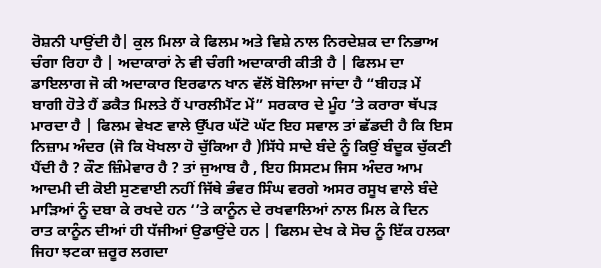ਰੋਸ਼ਨੀ ਪਾਉਂਦੀ ਹੈ| ਕੁਲ ਮਿਲਾ ਕੇ ਫਿਲਮ ਅਤੇ ਵਿਸ਼ੇ ਨਾਲ ਨਿਰਦੇਸ਼ਕ ਦਾ ਨਿਭਾਅ ਚੰਗਾ ਰਿਹਾ ਹੈ | ਅਦਾਕਾਰਾਂ ਨੇ ਵੀ ਚੰਗੀ ਅਦਾਕਾਰੀ ਕੀਤੀ ਹੈ | ਫਿਲਮ ਦਾ ਡਾਇਲਾਗ ਜੋ ਕੀ ਅਦਾਕਾਰ ਇਰਫਾਨ ਖਾਨ ਵੱਲੋਂ ਬੋਲਿਆ ਜਾਂਦਾ ਹੈ “ਬੀਹੜ ਮੇਂ ਬਾਗੀ ਹੋਤੇ ਹੈਂ ਡਕੈਤ ਮਿਲਤੇ ਹੈਂ ਪਾਰਲੀਮੈਂਟ ਮੇਂ” ਸਰਕਾਰ ਦੇ ਮੂੰਹ ’ਤੇ ਕਰਾਰਾ ਥੱਪੜ ਮਾਰਦਾ ਹੈ | ਫਿਲਮ ਵੇਖਣ ਵਾਲੇ ਉੱਪਰ ਘੱਟੋ ਘੱਟ ਇਹ ਸਵਾਲ ਤਾਂ ਛੱਡਦੀ ਹੈ ਕਿ ਇਸ ਨਿਜ਼ਾਮ ਅੰਦਰ (ਜੋ ਕਿ ਖੋਖਲਾ ਹੋ ਚੁੱਕਿਆ ਹੈ )ਸਿੱਧੇ ਸਾਦੇ ਬੰਦੇ ਨੂੰ ਕਿਉਂ ਬੰਦੂਕ ਚੁੱਕਣੀ ਪੈਂਦੀ ਹੈ ? ਕੌਣ ਜ਼ਿੰਮੇਵਾਰ ਹੈ ? ਤਾਂ ਜੁਆਬ ਹੈ , ਇਹ ਸਿਸਟਮ ਜਿਸ ਅੰਦਰ ਆਮ ਆਦਮੀ ਦੀ ਕੋਈ ਸੁਣਵਾਈ ਨਹੀਂ ਜਿੱਥੇ ਭੰਵਰ ਸਿੰਘ ਵਰਗੇ ਅਸਰ ਰਸੂਖ ਵਾਲੇ ਬੰਦੇ ਮਾੜਿਆਂ ਨੂੰ ਦਬਾ ਕੇ ਰਖਦੇ ਹਨ ‘’ਤੇ ਕਾਨੂੰਨ ਦੇ ਰਖਵਾਲਿਆਂ ਨਾਲ ਮਿਲ ਕੇ ਦਿਨ ਰਾਤ ਕਾਨੂੰਨ ਦੀਆਂ ਹੀ ਧੱਜੀਆਂ ਉਡਾਉਂਦੇ ਹਨ | ਫਿਲਮ ਦੇਖ ਕੇ ਸੋਚ ਨੂੰ ਇੱਕ ਹਲਕਾ ਜਿਹਾ ਝਟਕਾ ਜ਼ਰੂਰ ਲਗਦਾ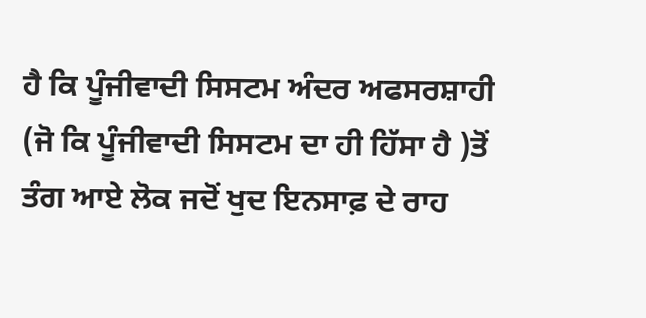ਹੈ ਕਿ ਪੂੰਜੀਵਾਦੀ ਸਿਸਟਮ ਅੰਦਰ ਅਫਸਰਸ਼ਾਹੀ (ਜੋ ਕਿ ਪੂੰਜੀਵਾਦੀ ਸਿਸਟਮ ਦਾ ਹੀ ਹਿੱਸਾ ਹੈ )ਤੋਂ ਤੰਗ ਆਏ ਲੋਕ ਜਦੋਂ ਖੁਦ ਇਨਸਾਫ਼ ਦੇ ਰਾਹ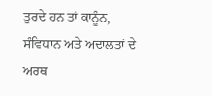ਤੁਰਦੇ ਹਨ ਤਾਂ ਕਾਨੂੰਨ, ਸੰਵਿਧਾਨ ਅਤੇ ਅਦਾਲਤਾਂ ਦੇ ਅਰਥ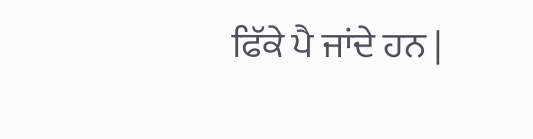ਫਿੱਕੇ ਪੈ ਜਾਂਦੇ ਹਨ |